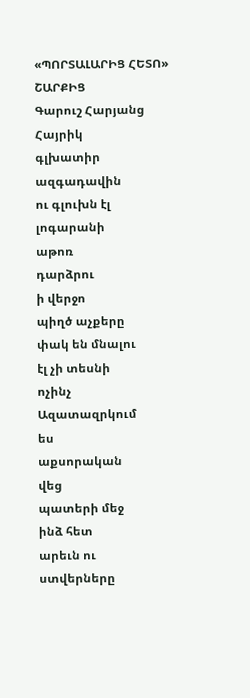«ՊՈՐՏԱԼԱՐԻՑ ՀԵՏՈ» ՇԱՐՔԻՑ
Գարուշ Հարյանց
Հայրիկ
գլխատիր
ազգադավին
ու գլուխն էլ
լոգարանի
աթոռ
դարձրու
ի վերջո
պիղծ աչքերը
փակ են մնալու
էլ չի տեսնի
ոչինչ
Ազատազրկում
ես
աքսորական
վեց
պատերի մեջ
ինձ հետ
արեւն ու
ստվերները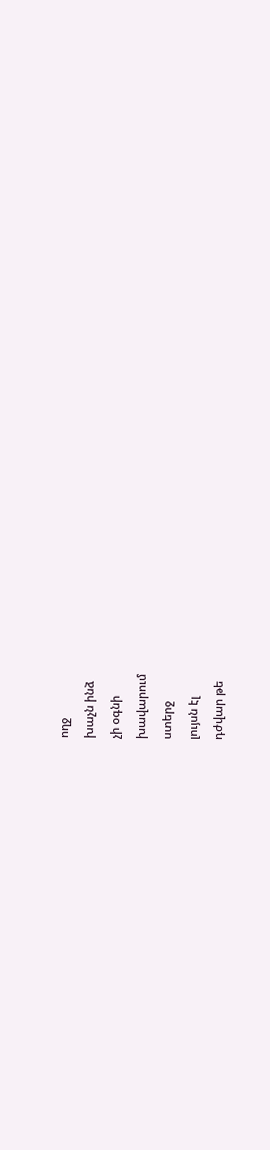ողջ
խաչն ինձ
չի օգնի
խավարում
ստերջ
լույսն էլ
դժվար թե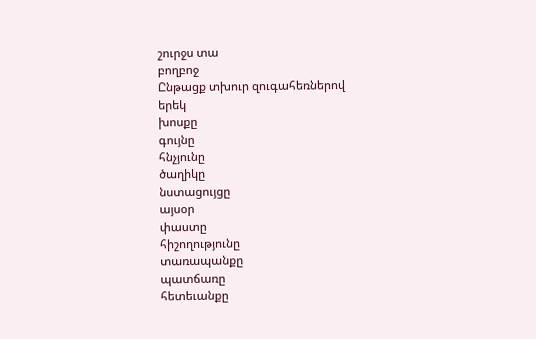շուրջս տա
բողբոջ
Ընթացք տխուր զուգահեռներով
երեկ
խոսքը
գույնը
հնչյունը
ծաղիկը
նստացույցը
այսօր
փաստը
հիշողությունը
տառապանքը
պատճառը
հետեւանքը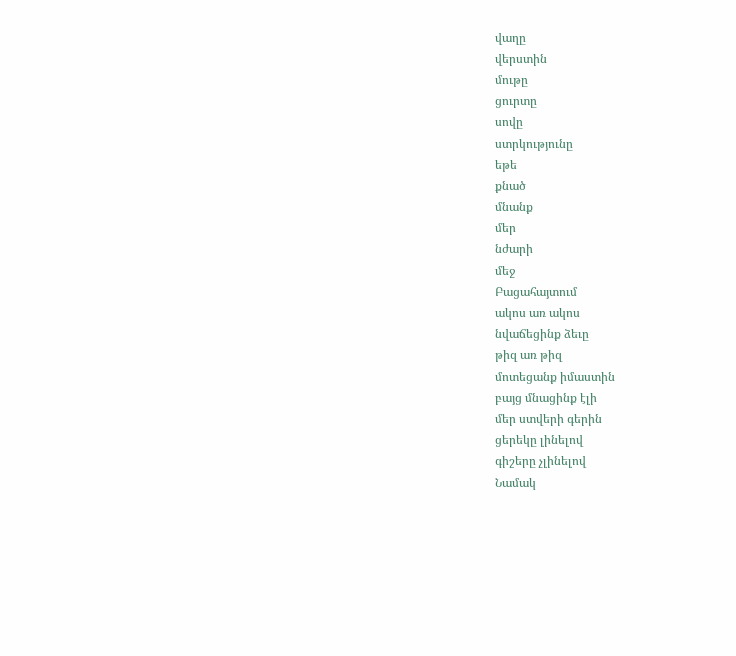վաղը
վերստին
մութը
ցուրտը
սովը
ստրկությունը
եթե
քնած
մնանք
մեր
նժարի
մեջ
Բացահայտում
ակոս առ ակոս
նվաճեցինք ձեւը
թիզ առ թիզ
մոտեցանք իմաստին
բայց մնացինք էլի
մեր ստվերի գերին
ցերեկը լինելով
գիշերը չլինելով
Նամակ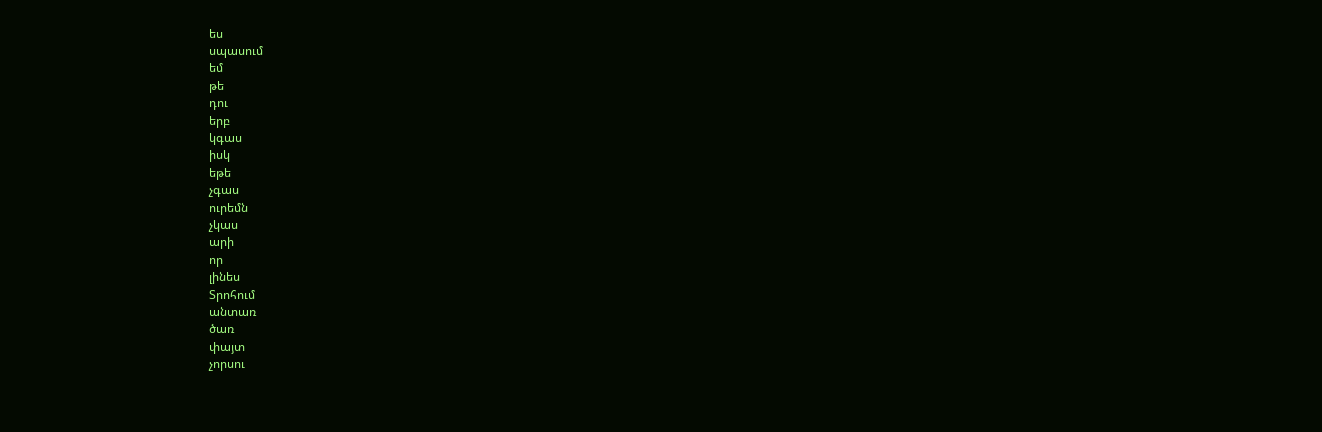ես
սպասում
եմ
թե
դու
երբ
կգաս
իսկ
եթե
չգաս
ուրեմն
չկաս
արի
որ
լինես
Տրոհում
անտառ
ծառ
փայտ
չորսու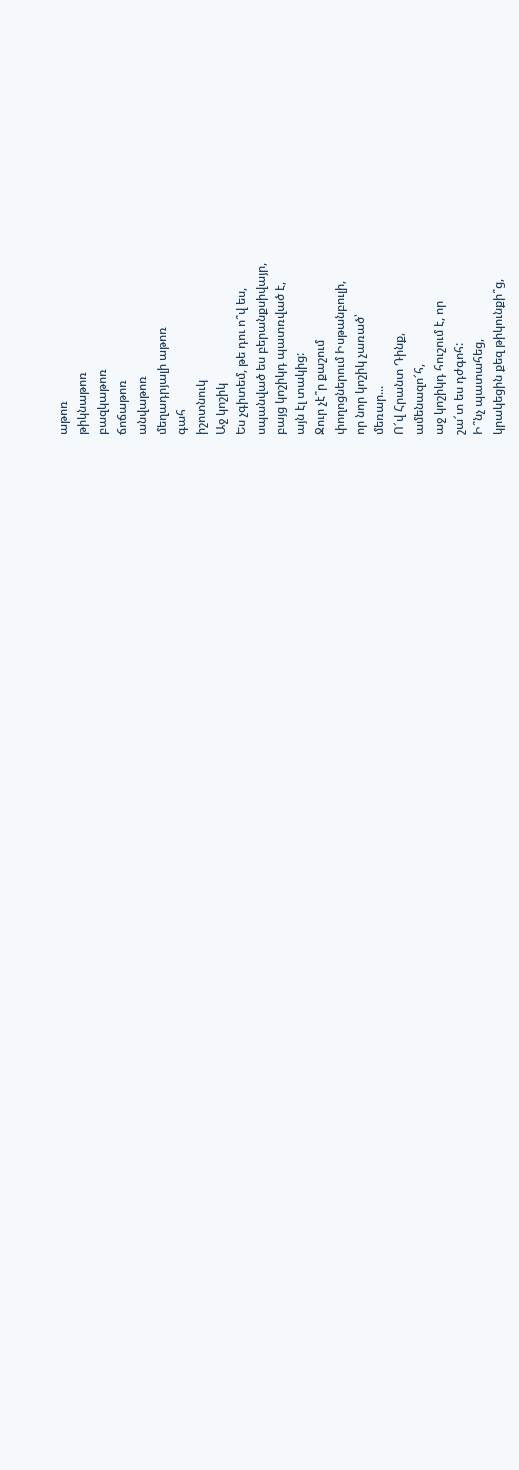աթոռ
թիկնաթոռ
բազկաթոռ
ճոճաթոռ
անվաթոռ
մեղադրյալի աթոռ
գահ
իշոտնուկ
Աջ կոշիկ
Ես չգիտեմ, թե դու ո՞վ ես,
սպանված ես բերանքսիվայր,
բայց կոշիկդ պատռված է,
այն էլ տակից:
Ջուր չէ՞ր քաշում
փողոցներում Իսթանբուլի,
որ նոր կոշիկ չառած՝
մեռար...
Ո՜վ Հրանտ Դինք,
ամենազո՜հ,
աջ կոշիկդ հուշում է, որ
շա՜տ ես դժգոհ:
Ի՞նչ պատահեց,
կրակեցին քեզ թիկունքի՞ց,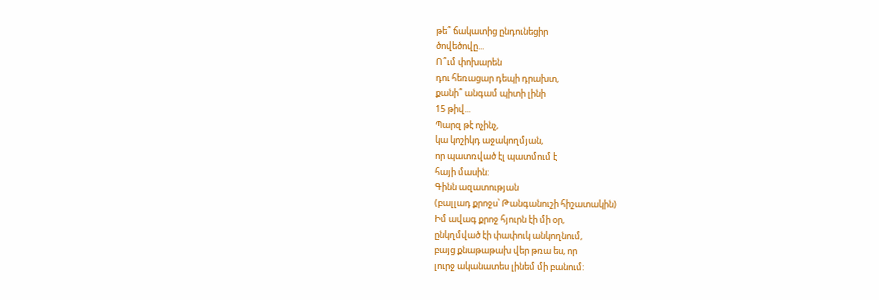թե՞ ճակատից ընդունեցիր
ծովեծովը...
Ո՞ւմ փոխարեն
դու հեռացար դեպի դրախտ,
քանի՞ անգամ պիտի լինի
15 թիվ...
Պարզ թէ ոչինչ,
կա կոշիկդ աջակողմյան,
որ պատռված էլ պատմում է
հայի մասին:
Գինն ազատության
(բալլադ քրոջս՝ Թանգանուշի հիշատակին)
Իմ ավագ քրոջ հյուրն էի մի օր,
ընկղմված էի փափուկ անկողնում,
բայց քնաթաթախ վեր թռա ես, որ
լուրջ ականատես լինեմ մի բանում: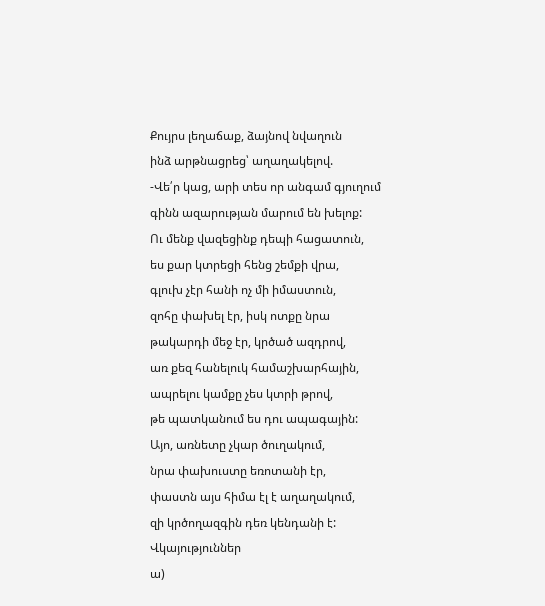Քույրս լեղաճաք, ձայնով նվաղուն
ինձ արթնացրեց՝ աղաղակելով.
-Վե՛ր կաց, արի տես որ անգամ գյուղում
գինն ազարության մարում են խելոք:
Ու մենք վազեցինք դեպի հացատուն,
ես քար կտրեցի հենց շեմքի վրա,
գլուխ չէր հանի ոչ մի իմաստուն,
զոհը փախել էր, իսկ ոտքը նրա
թակարդի մեջ էր, կրծած ազդրով,
առ քեզ հանելուկ համաշխարհային,
ապրելու կամքը չես կտրի թրով,
թե պատկանում ես դու ապագային:
Այո, առնետը չկար ծուղակում,
նրա փախուստը եռոտանի էր,
փաստն այս հիմա էլ է աղաղակում,
զի կրծողազգին դեռ կենդանի է:
Վկայություններ
ա)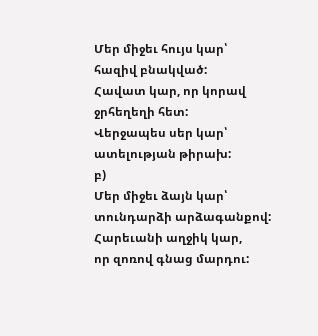Մեր միջեւ հույս կար՝
հազիվ բնակված:
Հավատ կար, որ կորավ
ջրհեղեղի հետ:
Վերջապես սեր կար՝
ատելության թիրախ:
բ)
Մեր միջեւ ձայն կար՝
տունդարձի արձագանքով:
Հարեւանի աղջիկ կար,
որ զոռով գնաց մարդու: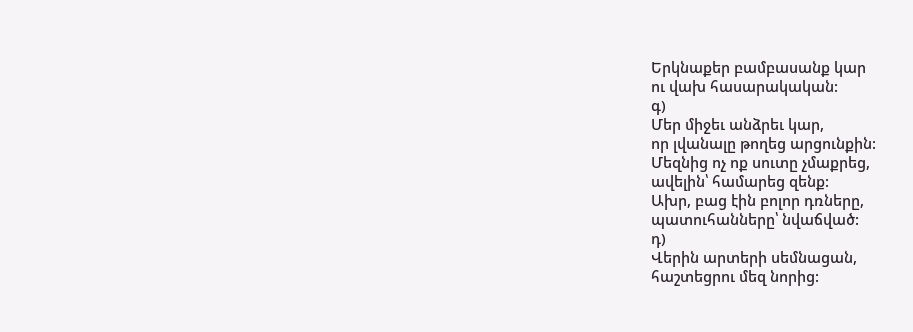Երկնաքեր բամբասանք կար
ու վախ հասարակական:
գ)
Մեր միջեւ անձրեւ կար,
որ լվանալը թողեց արցունքին:
Մեզնից ոչ ոք սուտը չմաքրեց,
ավելին՝ համարեց զենք:
Ախր, բաց էին բոլոր դռները,
պատուհանները՝ նվաճված:
դ)
Վերին արտերի սեմնացան,
հաշտեցրու մեզ նորից: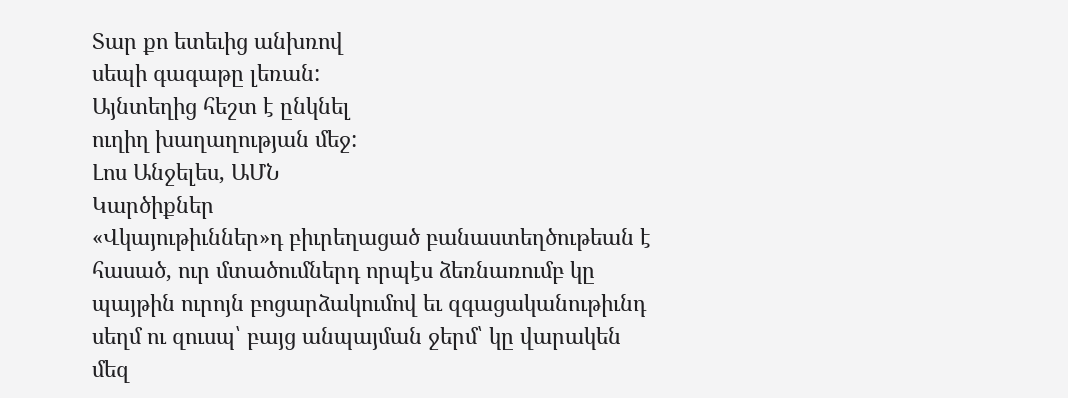Տար քո ետեւից անխռով
սեպի գագաթը լեռան:
Այնտեղից հեշտ է ընկնել
ուղիղ խաղաղության մեջ:
Լոս Անջելես, ԱՄՆ
Կարծիքներ
«Վկայութիւններ»դ բիւրեղացած բանաստեղծութեան է հասած, ուր մտածումներդ որպէս ձեռնառումբ կը պայթին ուրոյն բոցարձակումով եւ զգացականութիւնդ սեղմ ու զուսպ՝ բայց անպայման ջերմ՝ կը վարակեն մեզ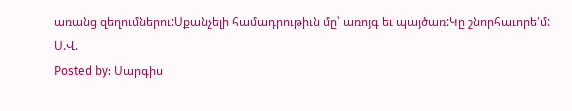առանց զեղումներու:Սքանչելի համադրութիւն մը՝ առոյգ եւ պայծառ:Կը շնորհաւորե'մ:
Ս.Վ.
Posted by: Սարգիս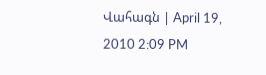Վահագն | April 19, 2010 2:09 PM